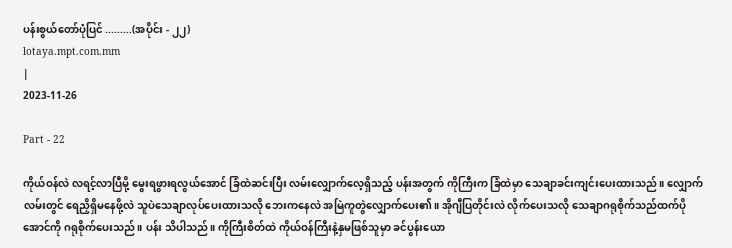ပန်းစွယ်တော်ပုံပြင် .........(အပိုင်း - ၂၂)
lotaya.mpt.com.mm
|
2023-11-26

Part - 22

ကိုယ်ဝန်လဲ လရင့်လာပြီမို့ မွေးရဖွားရလွယ်အောင် ခြံထဲဆင်းပြီး လမ်းလျှောက်လေ့ရှိသည့် ပန်းအတွက် ကိုကြီးက ခြံထဲမှာ သေချာခင်းကျင်းပေးထားသည်။ လျှောက်လမ်းတွင် ရေညှိရှိမနေဖို့လဲ သူပဲသေချာလုပ်ပေးထားသလို ဘေးကနေလဲ အမြဲကူတွဲလျှောက်ပေး၏။ အိုဂျီပြတိုင်းလဲ လိုက်ပေးသလို သေချာဂရုစိုက်သည်ထက်ပိုအောင်ကို ဂရုစိုက်ပေးသည်။ ပန်း သိပါသည်။ ကိုကြီးစိတ်ထဲ ကိုယ်ဝန်ကြီးနဲ့နှမဖြစ်သူမှာ ခင်ပွန်းယော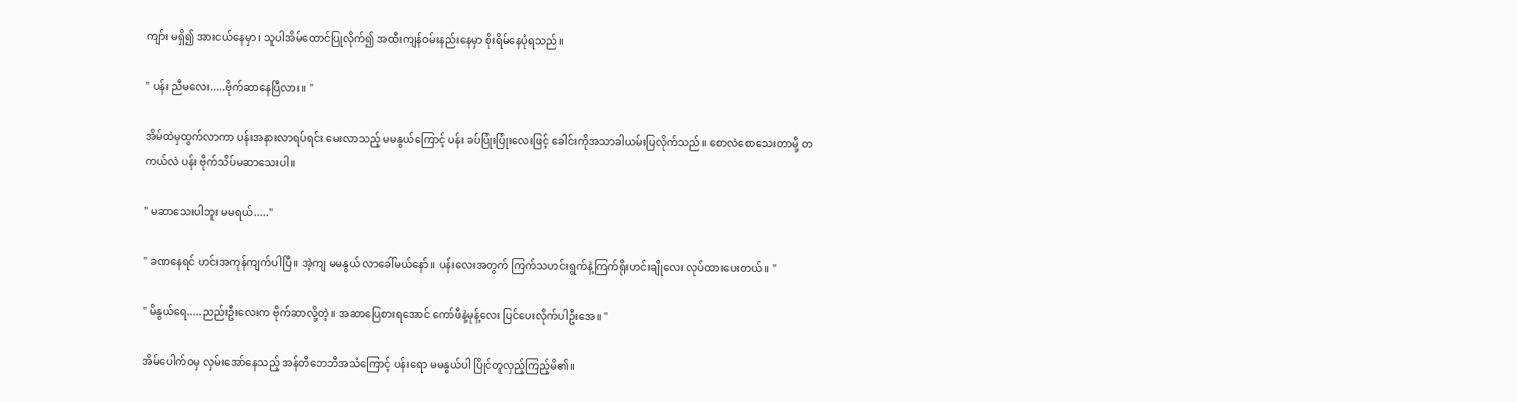ကျာ်း မရှိ၍ အားငယ်နေမှာ၊ သူပါအိမ်ထောင်ပြုလိုက်၍ အထီးကျန်ဝမ်းနည်းနေမှာ စိုးရိမ်နေပုံရသည်။

" ပန်း ညီမလေး.....ဗိုက်ဆာနေပြီလား။ "

အိမ်ထဲမှထွက်လာကာ ပန်းအနားလာရပ်ရင်း မေးလာသည့် မမနွယ်ကြောင့် ပန်း ခပ်ပြုံးပြုံးလေးဖြင့် ခေါင်းကိုအသာခါယမ်းပြလိုက်သည်။ စောလဲစောသေးတာမို့ တကယ်လဲ ပန်း ဗိုက်သိပ်မဆာသေးပါ။

" မဆာသေးပါဘူး မမရယ်....."

" ခဏနေရင် ဟင်းအကုန်ကျက်ပါပြီ။ အဲ့ကျ မမနွယ် လာခေါ်မယ်နော်။ ပန်းလေးအတွက် ကြက်သဟင်းရွက်နဲ့ကြက်ရိုးဟင်းချိုလေး လုပ်ထားပေးတယ်။ "

" မိနွယ်ရေ.....ညည်းဦးလေးက ဗိုက်ဆာလို့တဲ့။ အဆာပြေစားရအောင် ကော်ဖီနဲ့မုန့်လေး ပြင်ပေးလိုက်ပါဦးအေ။ "

အိမ်ပေါက်ဝမှ လှမ်းအော်နေသည့် အန်တီဘေဘီအသံကြောင့် ပန်းရော မမနွယ်ပါ ပြိုင်တူလှည့်ကြည့်မိ၏။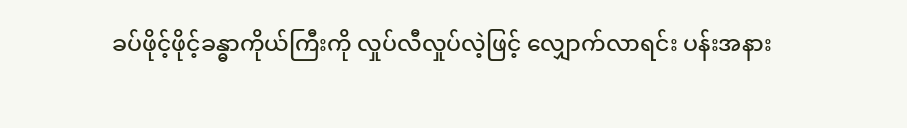ခပ်ဖိုင့်ဖိုင့်ခန္ဓာကိုယ်ကြီးကို လှုပ်လီလှုပ်လဲ့ဖြင့် လျှောက်လာရင်း ပန်းအနား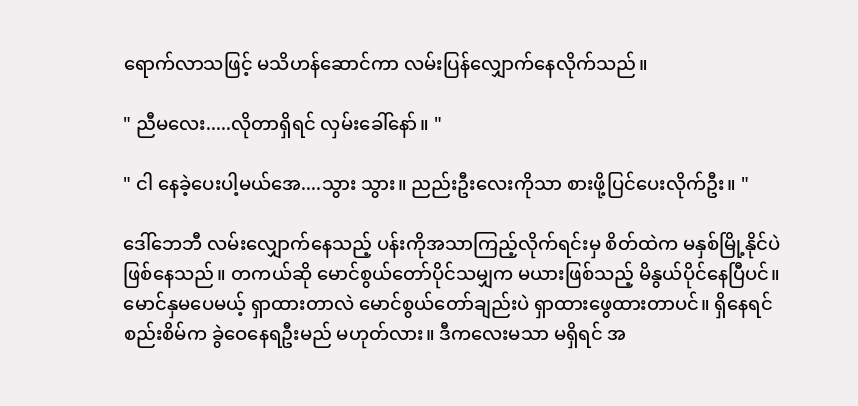ရောက်လာသဖြင့် မသိဟန်ဆောင်ကာ လမ်းပြန်လျှောက်နေလိုက်သည်။

" ညီမလေး.....လိုတာရှိရင် လှမ်းခေါ်နော်။ "

" ငါ နေခဲ့ပေးပါ့မယ်အေ....သွား သွား။ ညည်းဦးလေးကိုသာ စားဖို့ပြင်ပေးလိုက်ဦး။ "

ဒေါ်ဘေဘီ လမ်းလျှောက်နေသည့် ပန်းကိုအသာကြည့်လိုက်ရင်းမှ စိတ်ထဲက မနှစ်မြို့နိုင်ပဲ ဖြစ်နေသည်။ တကယ်ဆို မောင်စွယ်တော်ပိုင်သမျှက မယားဖြစ်သည့် မိနွယ်ပိုင်နေပြီပင်။ မောင်နှမပေမယ့် ရှာထားတာလဲ မောင်စွယ်တော်ချည်းပဲ ရှာထားဖွေထားတာပင်။ ရှိနေရင် စည်းစိမ်က ခွဲဝေနေရဦးမည် မဟုတ်လား။ ဒီကလေးမသာ မရှိရင် အ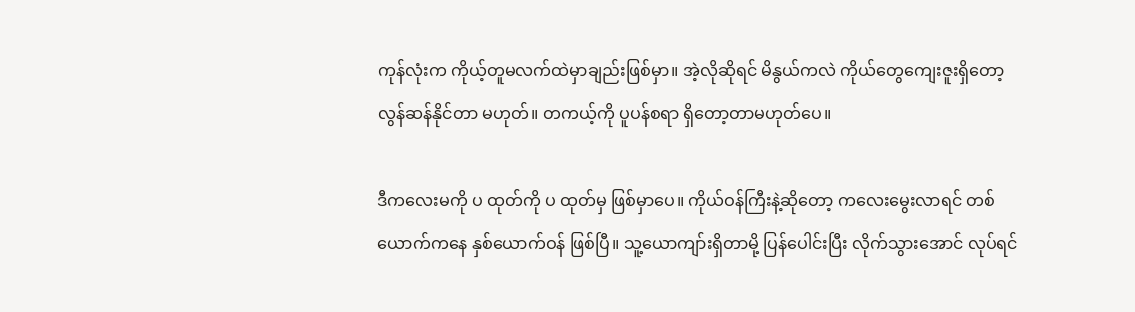ကုန်လုံးက ကိုယ့်တူမလက်ထဲမှာချည်းဖြစ်မှာ။ အဲ့လိုဆိုရင် မိနွယ်ကလဲ ကိုယ်တွေကျေးဇူးရှိတော့ လွန်ဆန်နိုင်တာ မဟုတ်။ တကယ့်ကို ပူပန်စရာ ရှိတော့တာမဟုတ်ပေ။

ဒီကလေးမကို ပ ထုတ်ကို ပ ထုတ်မှ ဖြစ်မှာပေ။ ကိုယ်ဝန်ကြီးနဲ့ဆိုတော့ ကလေးမွေးလာရင် တစ်ယောက်ကနေ နှစ်ယောက်ဝန် ဖြစ်ပြီ။ သူ့ယောကျာ်းရှိတာမို့ ပြန်ပေါင်းပြီး လိုက်သွားအောင် လုပ်ရင်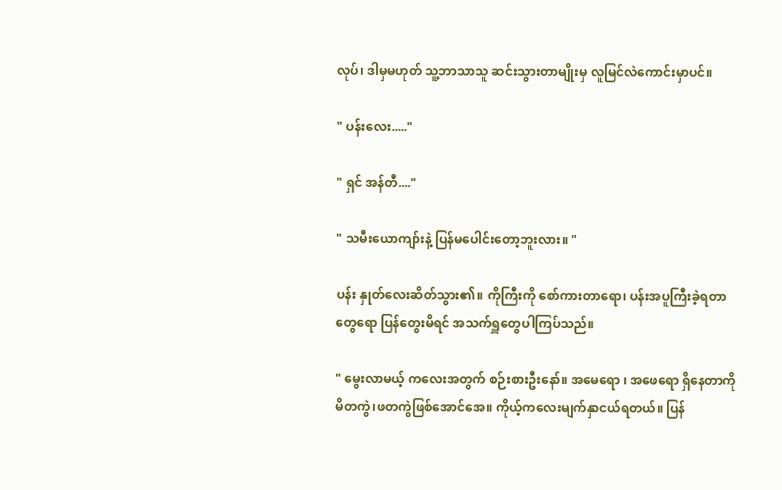လုပ်၊ ဒါမှမဟုတ် သူ့ဘာသာသူ ဆင်းသွားတာမျိုးမှ လူမြင်လဲကောင်းမှာပင်။

" ပန်းလေး....."

" ရှင် အန်တီ...."

" သမီးယောကျာ်းနဲ့ ပြန်မပေါင်းတော့ဘူးလား။ "

ပန်း နှုတ်လေးဆိတ်သွား၏။ ကိုကြီးကို စော်ကားတာရော၊ ပန်းအပူကြီးခဲ့ရတာတွေရော ပြန်တွေးမိရင် အသက်ရှူတွေပါကြပ်သည်။

" မွေးလာမယ့် ကလေးအတွက် စဉ်းစားဦးနော်။ အမေရော ၊ အဖေရော ရှိနေတာကို မိတကွဲ၊ဖတကွဲဖြစ်အောင်အေ။ ကိုယ့်ကလေးမျက်နှာငယ်ရတယ်။ ပြန်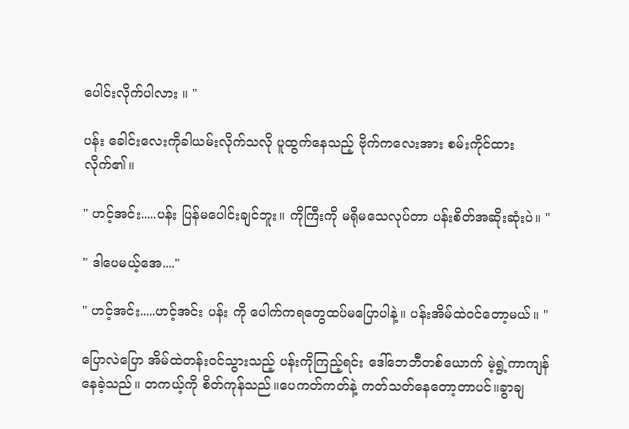ပေါင်းလိုက်ပါလား ။ "

ပန်း ခေါင်းလေးကိုခါယမ်းလိုက်သလို ပူထွက်နေသည့် ဗိုက်ကလေးအား စမ်းကိုင်ထားလိုက်၏။

" ဟင့်အင်း.....ပန်း ပြန်မပေါင်းချင်ဘူး။ ကိုကြီးကို မရိုမသေလုပ်တာ ပန်းစိတ်အဆိုးဆုံးပဲ။ "

" ဒါပေမယ့်အေ...."

" ဟင့်အင်း.....ဟင့်အင်း ပန်း ကို ပေါက်ကရတွေထပ်မပြောပါနဲ့။ ပန်းအိမ်ထဲဝင်တော့မယ်။ "

ပြောလဲပြော အိမ်ထဲတန်းဝင်သွားသည့် ပန်းကိုကြည့်ရင်း ဒေါ်ဘေဘီတစ်ယောက် မဲ့ရွဲ့ကာကျန်နေခဲ့သည်။ တကယ့်ကို စိတ်ကုန်သည်။ပေကတ်ကတ်နဲ့ ကတ်သတ်နေတော့တာပင်။ခွာချ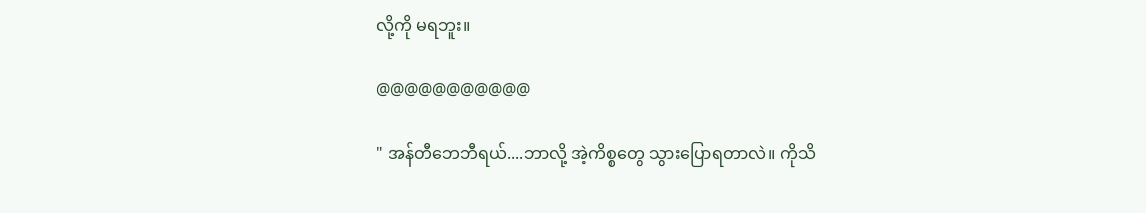လို့ကို မရဘူး။

@@@@@@@@@@@

" အန်တီဘေဘီရယ်....ဘာလို့ အဲ့ကိစ္စတွေ သွားပြောရတာလဲ။ ကိုသိ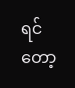ရင်တော့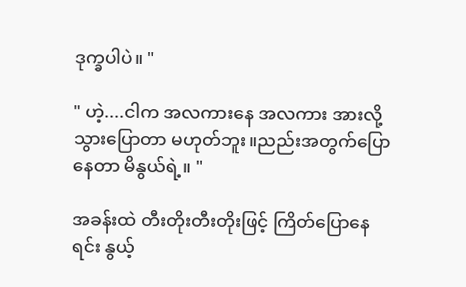ဒုက္ခပါပဲ။ "

" ဟဲ့....ငါက အလကားနေ အလကား အားလို့ သွားပြောတာ မဟုတ်ဘူး။ညည်းအတွက်ပြောနေတာ မိနွယ်ရဲ့။ "

အခန်းထဲ တီးတိုးတီးတိုးဖြင့် ကြိတ်ပြောနေရင်း နွယ့်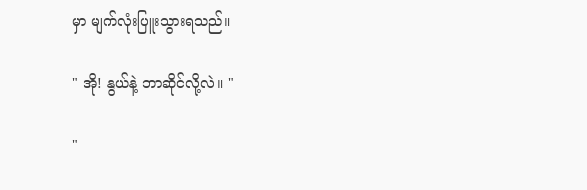မှာ မျက်လုံးပြူးသွားရသည်။

" အို! နွယ်နဲ့ ဘာဆိုင်လို့လဲ။ "

"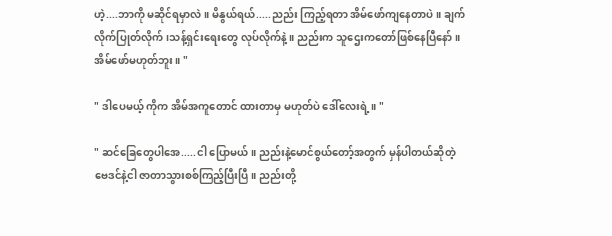ဟဲ့....ဘာကို မဆိုင်ရမှာလဲ။ မိနွယ်ရယ်.....ညည်း ကြည့်ရတာ အိမ်ဖော်ကျနေတာပဲ။ ချက်လိုက်ပြုတ်လိုက်၊သန့်ရှင်းရေးတွေ လုပ်လိုက်နဲ့။ ညည်းက သူဌေးကတော်ဖြစ်နေပြီနော်။ အိမ်ဖော်မဟုတ်ဘူး။ "

" ဒါပေမယ့် ကိုက အိမ်အကူတောင် ထားတာမှ မဟုတ်ပဲ ဒေါ်လေးရဲ့။ "

" ဆင်ခြေတွေပါအေ.....ငါ ပြောမယ်။ ညည်းနဲ့မောင်စွယ်တော့်အတွက် မှန်ပါတယ်ဆိုတဲ့ ဗေဒင်နဲ့ငါ ဇာတာသွားစစ်ကြည့်ပြီးပြီ။ ညည်းတို့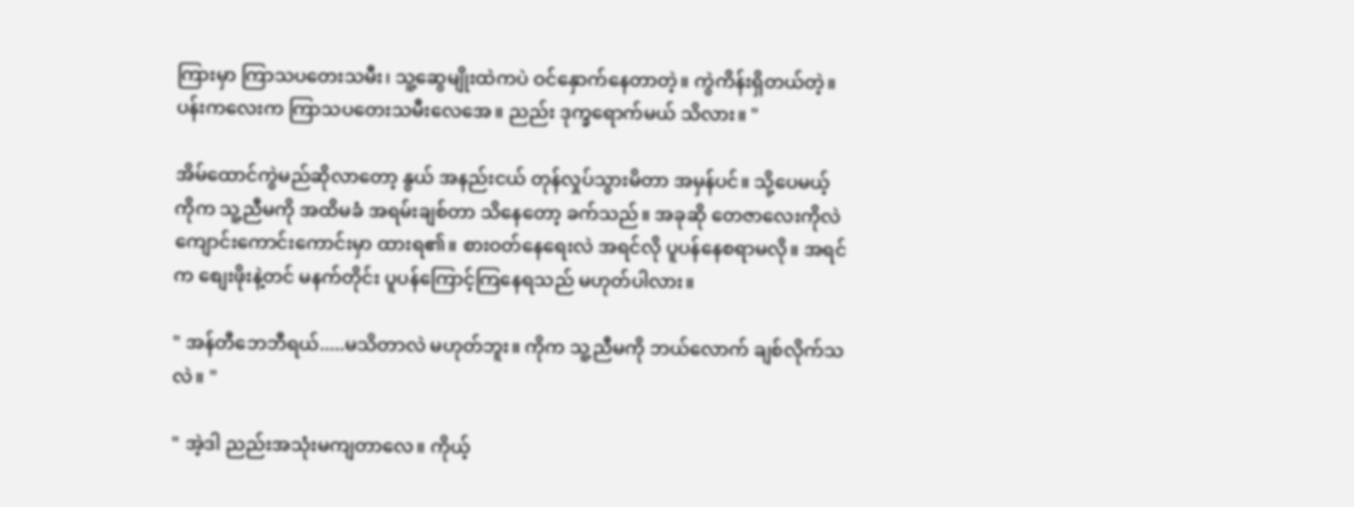ကြားမှာ ကြာသပတေးသမီး၊ သူ့ဆွေမျိုးထဲကပဲ ဝင်နှောက်နေတာတဲ့။ ကွဲကိန်းရှိတယ်တဲ့။ ပန်းကလေးက ကြာသပတေးသမီးလေအေ။ ညည်း ဒုက္ခရောက်မယ် သိလား။ "

အိမ်ထောင်ကွဲမည်ဆိုလာတော့ နွယ် အနည်းငယ် တုန်လှုပ်သွားမိတာ အမှန်ပင်။ သို့ပေမယ့် ကိုက သူ့ညီမကို အထိမခံ အရမ်းချစ်တာ သိနေတော့ ခက်သည်။ အခုဆို တေဇာလေးကိုလဲ ကျောင်းကောင်းကောင်းမှာ ထားရ၏။ စားဝတ်နေရေးလဲ အရင်လို ပူပန်နေစရာမလို။ အရင်က စျေးဖိုးနဲ့တင် မနက်တိုင်း ပူပန်ကြောင့်ကြနေရသည် မဟုတ်ပါလား။

" အန်တီဘေဘီရယ်.....မသိတာလဲ မဟုတ်ဘူး။ ကိုက သူ့ညီမကို ဘယ်လောက် ချစ်လိုက်သလဲ။ "

" အဲ့ဒါ ညည်းအသုံးမကျတာလေ။ ကိုယ့်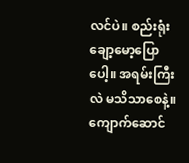လင်ပဲ။ စည်းရုံးချော့မော့ပြောပေါ့။ အရမ်းကြီးလဲ မသိသာစေနဲ့။ ကျောက်ဆောင်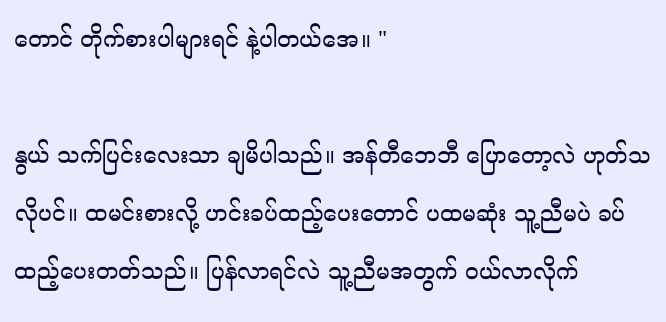တောင် တိုက်စားပါများရင် နဲ့ပါတယ်အေ။ "

နွယ် သက်ပြင်းလေးသာ ချမိပါသည်။ အန်တီဘေဘီ ပြောတော့လဲ ဟုတ်သလိုပင်။ ထမင်းစားလို့ ဟင်းခပ်ထည့်ပေးတောင် ပထမဆုံး သူ့ညီမပဲ ခပ်ထည့်ပေးတတ်သည်။ ပြန်လာရင်လဲ သူ့ညီမအတွက် ဝယ်လာလိုက်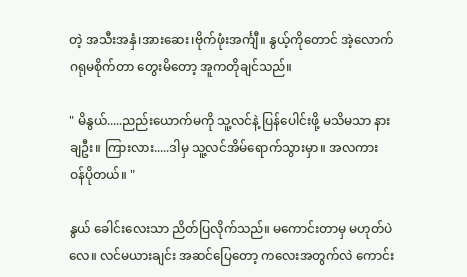တဲ့ အသီးအနှံ၊အားဆေး၊ဗိုက်ဖုံးအင်္ကျီ။ နွယ့်ကိုတောင် အဲ့လောက် ဂရုမစိုက်တာ တွေးမိတော့ အူကတိုချင်သည်။

" မိနွယ်.....ညည်းယောက်မကို သူ့လင်နဲ့ ပြန်ပေါင်းဖို့ မသိမသာ နားချဦး။ ကြားလား.....ဒါမှ သူ့လင်အိမ်ရောက်သွားမှာ။ အလကား ဝန်ပိုတယ်။ "

နွယ် ခေါင်းလေးသာ ညိတ်ပြလိုက်သည်။ မကောင်းတာမှ မဟုတ်ပဲလေ။ လင်မယားချင်း အဆင်ပြေတော့ ကလေးအတွက်လဲ ကောင်း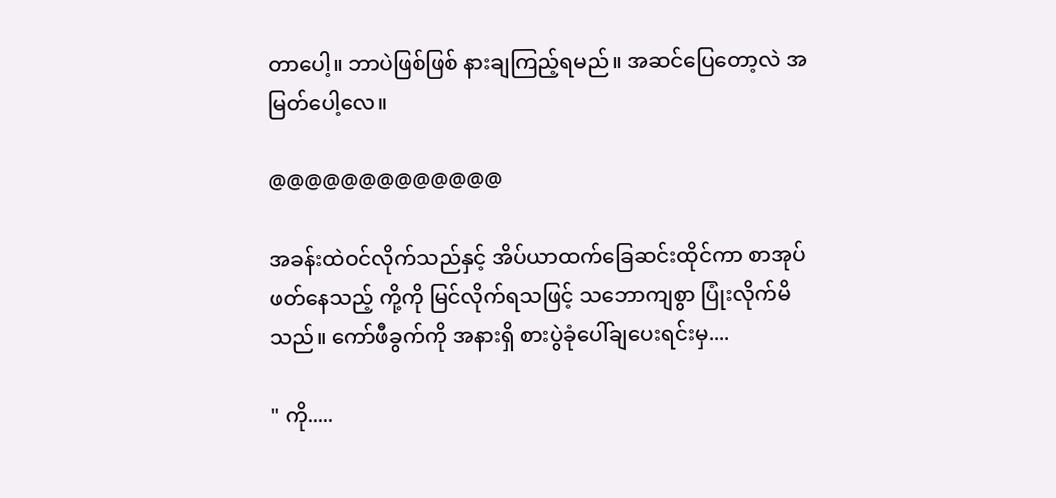တာပေါ့။ ဘာပဲဖြစ်ဖြစ် နားချကြည့်ရမည်။ အဆင်ပြေတော့လဲ အမြတ်ပေါ့လေ။

@@@@@@@@@@@@@

အခန်းထဲဝင်လိုက်သည်နှင့် အိပ်ယာထက်ခြေဆင်းထိုင်ကာ စာအုပ်ဖတ်နေသည့် ကို့ကို မြင်လိုက်ရသဖြင့် သဘောကျစွာ ပြုံးလိုက်မိသည်။ ကော်ဖီခွက်ကို အနားရှိ စားပွဲခုံပေါ်ချပေးရင်းမှ....

" ကို.....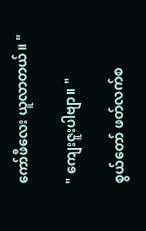ကော်ဖီလေး ယူလာတယ်။ "

" ကျေးဇူးပါဗျာ။ "

စွယ်တော် ဖတ်လက်စ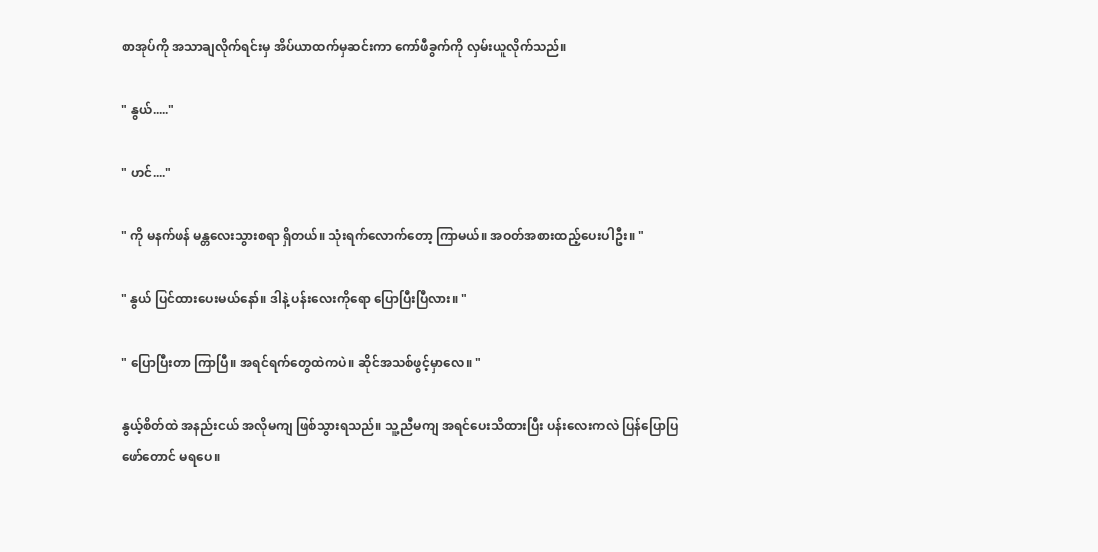စာအုပ်ကို အသာချလိုက်ရင်းမှ အိပ်ယာထက်မှဆင်းကာ ကော်ဖီခွက်ကို လှမ်းယူလိုက်သည်။

" နွယ်....."

" ဟင်...."

" ကို မနက်ဖန် မန္တလေးသွားစရာ ရှိတယ်။ သုံးရက်လောက်တော့ ကြာမယ်။ အဝတ်အစားထည့်ပေးပါဦး။ "

" နွယ် ပြင်ထားပေးမယ်နော်။ ဒါနဲ့ ပန်းလေးကိုရော ပြောပြီးပြီလား။ "

" ပြောပြီးတာ ကြာပြီ။ အရင်ရက်တွေထဲကပဲ။ ဆိုင်အသစ်ဖွင့်မှာလေ။ "

နွယ့်စိတ်ထဲ အနည်းငယ် အလိုမကျ ဖြစ်သွားရသည်။ သူ့ညီမကျ အရင်ပေးသိထားပြီး ပန်းလေးကလဲ ပြန်ပြောပြဖော်တောင် မရပေ။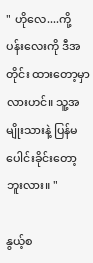" ဟိုလေ....ကို့ ပန်းလေးကို ဒီအတိုင်း ထားတော့မှာလားဟင်။ သူ့အမျိုးသားနဲ့ ပြန်မပေါင်းခိုင်းတော့ဘူးလား။ "

နွယ့်စ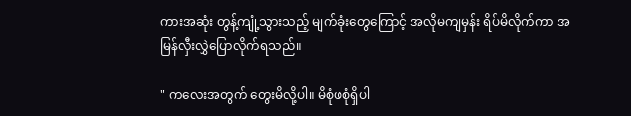ကားအဆုံး တွန့်ကျုံ့သွားသည့် မျက်ခုံးတွေကြောင့် အလိုမကျမှန်း ရိပ်မိလိုက်ကာ အမြန်လှီးလွှဲပြောလိုက်ရသည်။

" ကလေးအတွက် တွေးမိလို့ပါ။ မိစုံဖစုံရှိပါ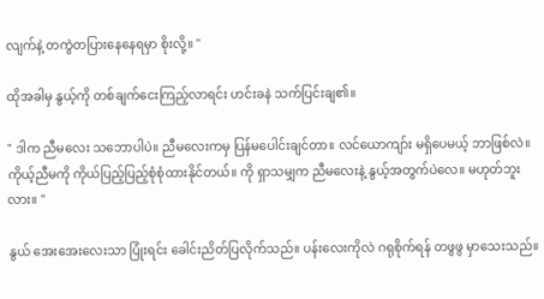လျက်နဲ့ တကွဲတပြားနေနေရမှာ စိုးလို့။ "

ထိုအခါမှ နွယ့်ကို တစ်ချက်ငေးကြည့်လာရင်း ဟင်းခနဲ သက်ပြင်းချ၏။

" ဒါက ညီမလေး သဘောပါပဲ။ ညီမလေးကမှ ပြန်မပေါင်းချင်တာ။ လင်ယောကျာ်း မရှိပေမယ့် ဘာဖြစ်လဲ။ ကိုယ့်ညီမကို ကိုယ်ပြည့်ပြည့်စုံစုံထားနိုင်တယ်။ ကို ရှာသမျှက ညီမလေးနဲ့ နွယ့်အတွက်ပဲလေ။ မဟုတ်ဘူးလား။ "

နွယ် အေးအေးလေးသာ ပြုံးရင်း ခေါင်းညိတ်ပြလိုက်သည်။ ပန်းလေးကိုလဲ ဂရုစိုက်ရန် တဖွဖွ မှာသေးသည်။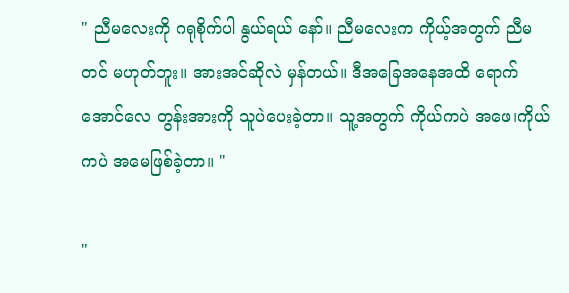" ညီမလေးကို ဂရုစိုက်ပါ နွယ်ရယ် နော်။ ညီမလေးက ကိုယ့်အတွက် ညီမတင် မဟုတ်ဘူး။ အားအင်ဆိုလဲ မှန်တယ်။ ဒီအခြေအနေအထိ ရောက်အောင်လေ တွန်းအားကို သူပဲပေးခဲ့တာ။ သူ့အတွက် ကိုယ်ကပဲ အဖေ၊ကိုယ်ကပဲ အမေဖြစ်ခဲ့တာ။ "

"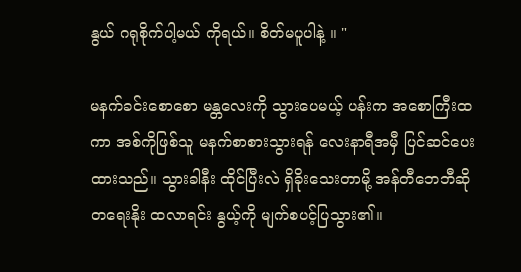နွယ် ဂရုစိုက်ပါ့မယ် ကိုရယ်။ စိတ်မပူပါနဲ့ ။ "

မနက်ခင်းစောစော မန္တလေးကို သွားပေမယ့် ပန်းက အစောကြီးထကာ အစ်ကိုဖြစ်သူ မနက်စာစားသွားရန် လေးနာရီအမှီ ပြင်ဆင်ပေးထားသည်။ သွားခါနီး ထိုင်ပြီးလဲ ရှိခိုးသေးတာမို့ အန်တီဘေဘီဆို တရေးနိုး ထလာရင်း နွယ့်ကို မျက်စပင့်ပြသွား၏။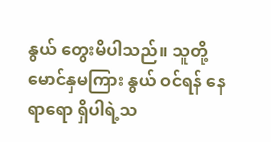နွယ် တွေးမိပါသည်။ သူတို့ မောင်နှမကြား နွယ် ဝင်ရန် နေရာရော ရှိပါရဲ့သ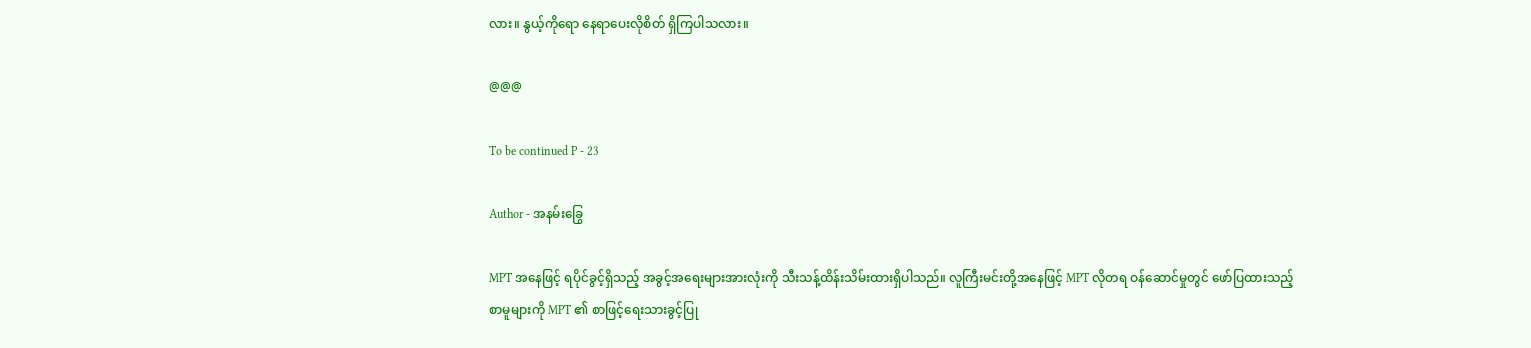လား။ နွယ့်ကိုရော နေရာပေးလိုစိတ် ရှိကြပါသလား။

@@@

To be continued P - 23

Author - အနမ်းခြွေ

MPT အနေဖြင့် ရပိုင်ခွင့်ရှိသည့် အခွင့်အရေးများအားလုံးကို သီးသန့်ထိန်းသိမ်းထားရှိပါသည်။ လူကြီးမင်းတို့အနေဖြင့် MPT လိုတရ ဝန်ဆောင်မှုတွင် ဖော်ပြထားသည့် စာမူများကို MPT ၏ စာဖြင့်ရေးသားခွင့်ပြု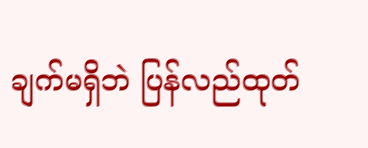ချက်မရှိဘဲ ပြန်လည်ထုတ်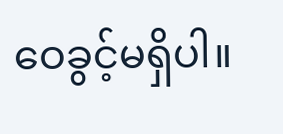ဝေခွင့်မရှိပါ။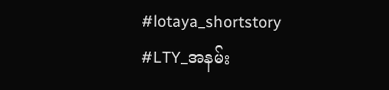#lotaya_shortstory
#LTY_အနမ်း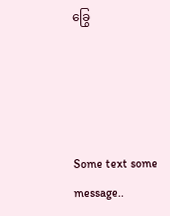ခြွေ




Some text some message..